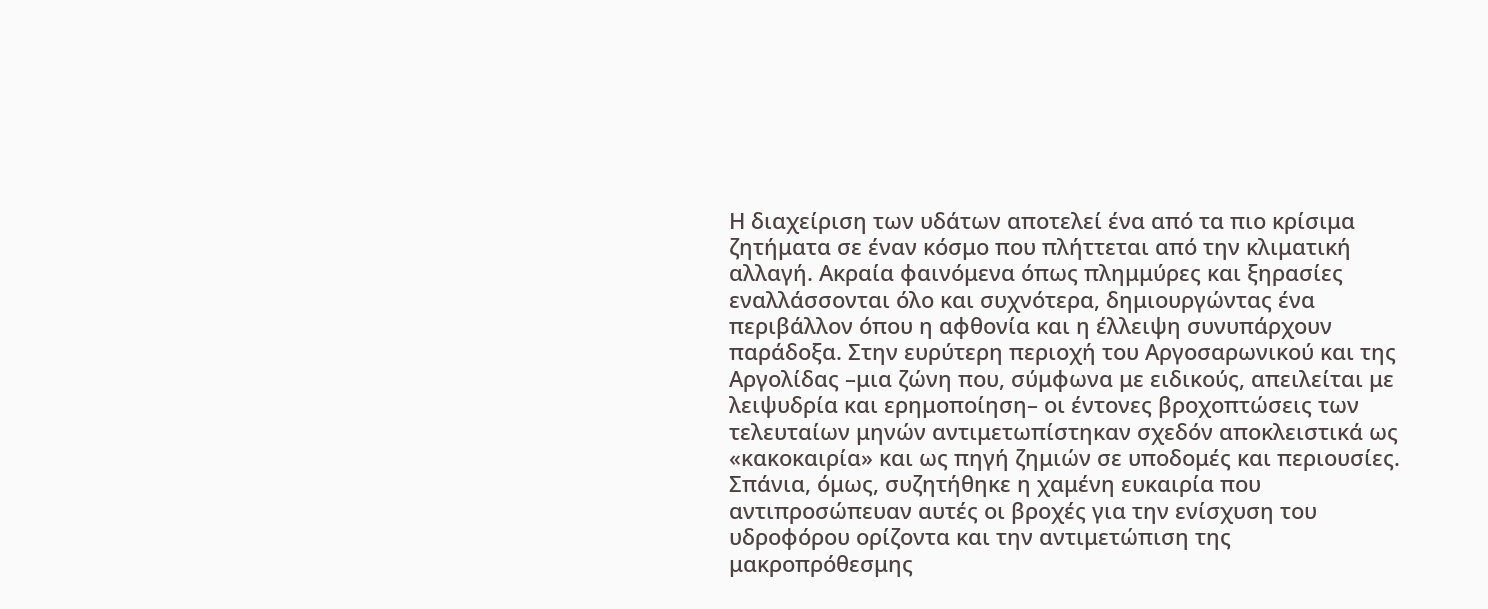Η διαχείριση των υδάτων αποτελεί ένα από τα πιο κρίσιμα ζητήματα σε έναν κόσμο που πλήττεται από την κλιματική αλλαγή. Ακραία φαινόμενα όπως πλημμύρες και ξηρασίες εναλλάσσονται όλο και συχνότερα, δημιουργώντας ένα περιβάλλον όπου η αφθονία και η έλλειψη συνυπάρχουν παράδοξα. Στην ευρύτερη περιοχή του Αργοσαρωνικού και της Αργολίδας –μια ζώνη που, σύμφωνα με ειδικούς, απειλείται με λειψυδρία και ερημοποίηση– οι έντονες βροχοπτώσεις των τελευταίων μηνών αντιμετωπίστηκαν σχεδόν αποκλειστικά ως «κακοκαιρία» και ως πηγή ζημιών σε υποδομές και περιουσίες. Σπάνια, όμως, συζητήθηκε η χαμένη ευκαιρία που αντιπροσώπευαν αυτές οι βροχές για την ενίσχυση του υδροφόρου ορίζοντα και την αντιμετώπιση της μακροπρόθεσμης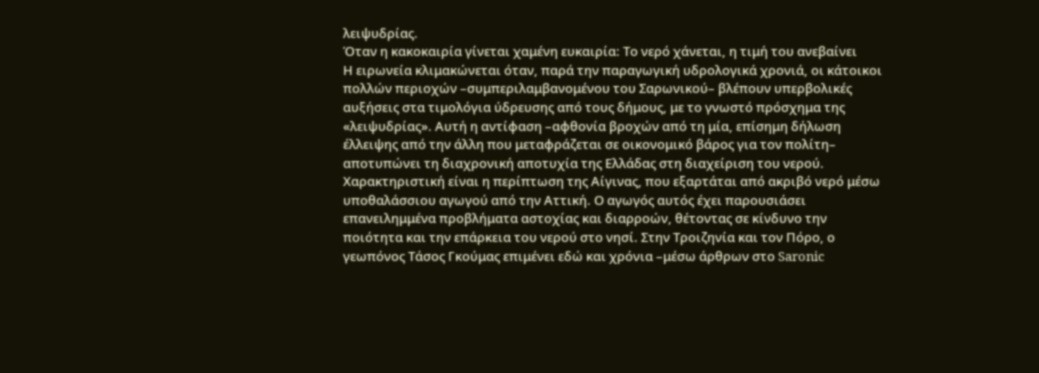λειψυδρίας.
Όταν η κακοκαιρία γίνεται χαμένη ευκαιρία: Το νερό χάνεται, η τιμή του ανεβαίνει
Η ειρωνεία κλιμακώνεται όταν, παρά την παραγωγική υδρολογικά χρονιά, οι κάτοικοι πολλών περιοχών –συμπεριλαμβανομένου του Σαρωνικού– βλέπουν υπερβολικές αυξήσεις στα τιμολόγια ύδρευσης από τους δήμους, με το γνωστό πρόσχημα της «λειψυδρίας». Αυτή η αντίφαση –αφθονία βροχών από τη μία, επίσημη δήλωση έλλειψης από την άλλη που μεταφράζεται σε οικονομικό βάρος για τον πολίτη– αποτυπώνει τη διαχρονική αποτυχία της Ελλάδας στη διαχείριση του νερού.
Χαρακτηριστική είναι η περίπτωση της Αίγινας, που εξαρτάται από ακριβό νερό μέσω υποθαλάσσιου αγωγού από την Αττική. Ο αγωγός αυτός έχει παρουσιάσει επανειλημμένα προβλήματα αστοχίας και διαρροών, θέτοντας σε κίνδυνο την ποιότητα και την επάρκεια του νερού στο νησί. Στην Τροιζηνία και τον Πόρο, ο γεωπόνος Τάσος Γκούμας επιμένει εδώ και χρόνια –μέσω άρθρων στο Saronic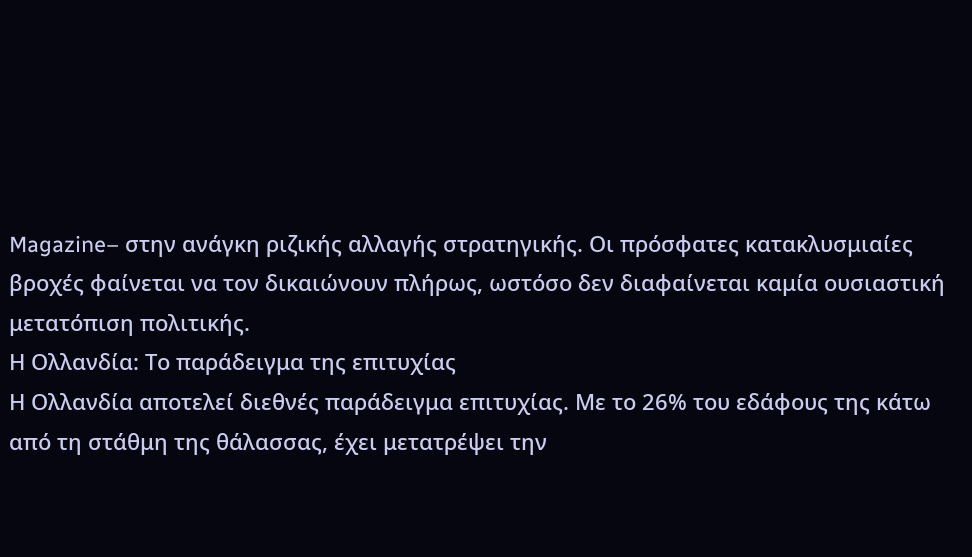Magazine– στην ανάγκη ριζικής αλλαγής στρατηγικής. Οι πρόσφατες κατακλυσμιαίες βροχές φαίνεται να τον δικαιώνουν πλήρως, ωστόσο δεν διαφαίνεται καμία ουσιαστική μετατόπιση πολιτικής.
Η Ολλανδία: Το παράδειγμα της επιτυχίας
Η Ολλανδία αποτελεί διεθνές παράδειγμα επιτυχίας. Με το 26% του εδάφους της κάτω από τη στάθμη της θάλασσας, έχει μετατρέψει την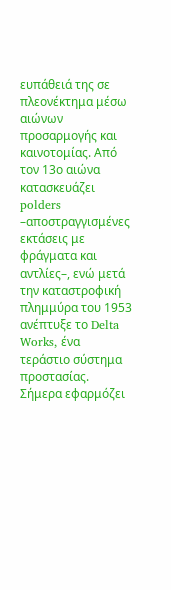ευπάθειά της σε πλεονέκτημα μέσω αιώνων προσαρμογής και καινοτομίας. Από τον 13ο αιώνα κατασκευάζει polders –αποστραγγισμένες εκτάσεις με φράγματα και αντλίες–, ενώ μετά την καταστροφική πλημμύρα του 1953 ανέπτυξε το Delta Works, ένα τεράστιο σύστημα προστασίας. Σήμερα εφαρμόζει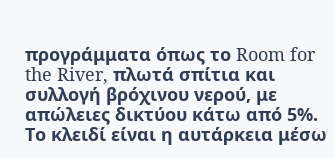προγράμματα όπως το Room for the River, πλωτά σπίτια και συλλογή βρόχινου νερού, με απώλειες δικτύου κάτω από 5%. Το κλειδί είναι η αυτάρκεια μέσω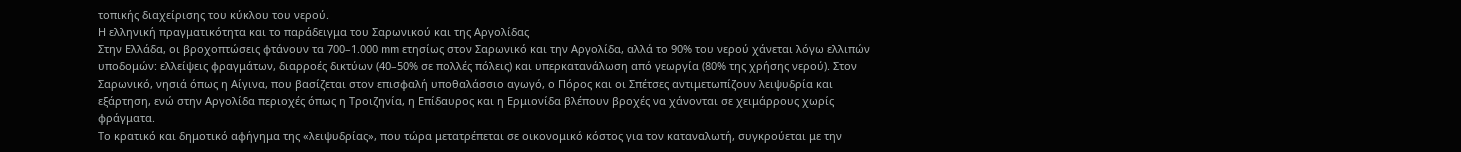τοπικής διαχείρισης του κύκλου του νερού.
Η ελληνική πραγματικότητα και το παράδειγμα του Σαρωνικού και της Αργολίδας
Στην Ελλάδα, οι βροχοπτώσεις φτάνουν τα 700–1.000 mm ετησίως στον Σαρωνικό και την Αργολίδα, αλλά το 90% του νερού χάνεται λόγω ελλιπών υποδομών: ελλείψεις φραγμάτων, διαρροές δικτύων (40–50% σε πολλές πόλεις) και υπερκατανάλωση από γεωργία (80% της χρήσης νερού). Στον Σαρωνικό, νησιά όπως η Αίγινα, που βασίζεται στον επισφαλή υποθαλάσσιο αγωγό, ο Πόρος και οι Σπέτσες αντιμετωπίζουν λειψυδρία και εξάρτηση, ενώ στην Αργολίδα περιοχές όπως η Τροιζηνία, η Επίδαυρος και η Ερμιονίδα βλέπουν βροχές να χάνονται σε χειμάρρους χωρίς φράγματα.
Το κρατικό και δημοτικό αφήγημα της «λειψυδρίας», που τώρα μετατρέπεται σε οικονομικό κόστος για τον καταναλωτή, συγκρούεται με την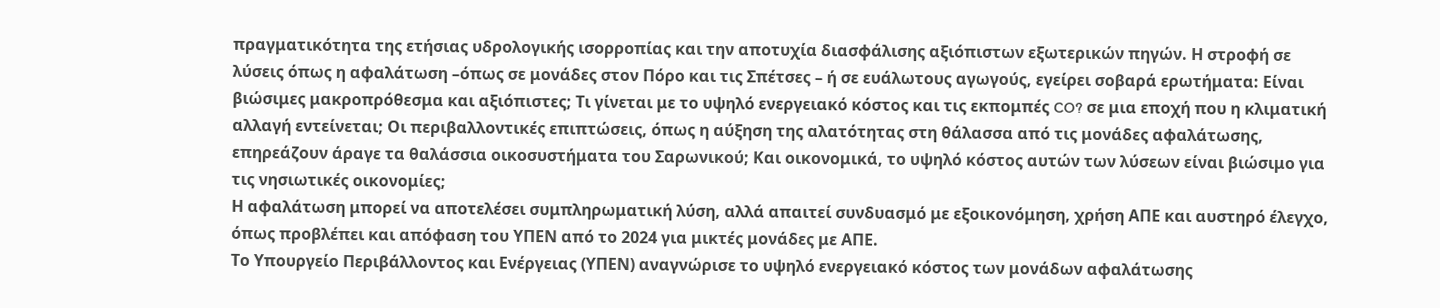πραγματικότητα της ετήσιας υδρολογικής ισορροπίας και την αποτυχία διασφάλισης αξιόπιστων εξωτερικών πηγών. Η στροφή σε λύσεις όπως η αφαλάτωση –όπως σε μονάδες στον Πόρο και τις Σπέτσες – ή σε ευάλωτους αγωγούς, εγείρει σοβαρά ερωτήματα: Είναι βιώσιμες μακροπρόθεσμα και αξιόπιστες; Τι γίνεται με το υψηλό ενεργειακό κόστος και τις εκπομπές CO? σε μια εποχή που η κλιματική αλλαγή εντείνεται; Οι περιβαλλοντικές επιπτώσεις, όπως η αύξηση της αλατότητας στη θάλασσα από τις μονάδες αφαλάτωσης, επηρεάζουν άραγε τα θαλάσσια οικοσυστήματα του Σαρωνικού; Και οικονομικά, το υψηλό κόστος αυτών των λύσεων είναι βιώσιμο για τις νησιωτικές οικονομίες;
Η αφαλάτωση μπορεί να αποτελέσει συμπληρωματική λύση, αλλά απαιτεί συνδυασμό με εξοικονόμηση, χρήση ΑΠΕ και αυστηρό έλεγχο, όπως προβλέπει και απόφαση του ΥΠΕΝ από το 2024 για μικτές μονάδες με ΑΠΕ.
Το Υπουργείο Περιβάλλοντος και Ενέργειας (ΥΠΕΝ) αναγνώρισε το υψηλό ενεργειακό κόστος των μονάδων αφαλάτωσης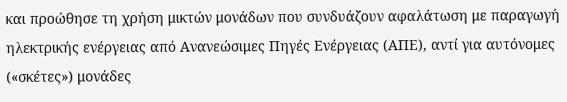και προώθησε τη χρήση μικτών μονάδων που συνδυάζουν αφαλάτωση με παραγωγή ηλεκτρικής ενέργειας από Ανανεώσιμες Πηγές Ενέργειας (ΑΠΕ), αντί για αυτόνομες («σκέτες») μονάδες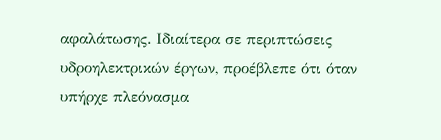αφαλάτωσης. Ιδιαίτερα σε περιπτώσεις υδροηλεκτρικών έργων, προέβλεπε ότι όταν υπήρχε πλεόνασμα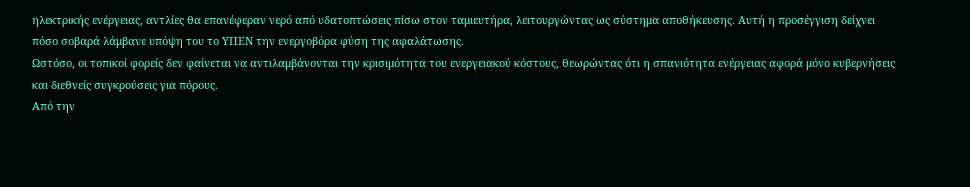ηλεκτρικής ενέργειας, αντλίες θα επανέφεραν νερό από υδατοπτώσεις πίσω στον ταμιευτήρα, λειτουργώντας ως σύστημα αποθήκευσης. Αυτή η προσέγγιση δείχνει πόσο σοβαρά λάμβανε υπόψη του το ΥΠΕΝ την ενεργοβόρα φύση της αφαλάτωσης.
Ωστόσο, οι τοπικοί φορείς δεν φαίνεται να αντιλαμβάνονται την κρισιμότητα του ενεργειακού κόστους, θεωρώντας ότι η σπανιότητα ενέργειας αφορά μόνο κυβερνήσεις και διεθνείς συγκρούσεις για πόρους.
Από την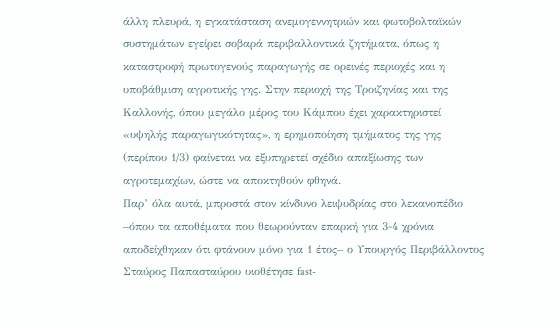άλλη πλευρά, η εγκατάσταση ανεμογεννητριών και φωτοβολταϊκών συστημάτων εγείρει σοβαρά περιβαλλοντικά ζητήματα, όπως η καταστροφή πρωτογενούς παραγωγής σε ορεινές περιοχές και η υποβάθμιση αγροτικής γης. Στην περιοχή της Τροιζηνίας και της Καλλονής, όπου μεγάλο μέρος του Κάμπου έχει χαρακτηριστεί «υψηλής παραγωγικότητας», η ερημοποίηση τμήματος της γης (περίπου 1/3) φαίνεται να εξυπηρετεί σχέδιο απαξίωσης των αγροτεμαχίων, ώστε να αποκτηθούν φθηνά.
Παρ’ όλα αυτά, μπροστά στον κίνδυνο λειψυδρίας στο λεκανοπέδιο –όπου τα αποθέματα που θεωρούνταν επαρκή για 3-4 χρόνια αποδείχθηκαν ότι φτάνουν μόνο για 1 έτος– ο Υπουργός Περιβάλλοντος Σταύρος Παπασταύρου υιοθέτησε fast-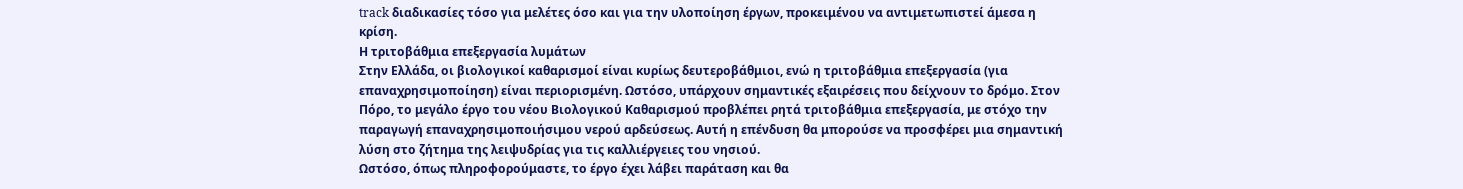track διαδικασίες τόσο για μελέτες όσο και για την υλοποίηση έργων, προκειμένου να αντιμετωπιστεί άμεσα η κρίση.
Η τριτοβάθμια επεξεργασία λυμάτων
Στην Ελλάδα, οι βιολογικοί καθαρισμοί είναι κυρίως δευτεροβάθμιοι, ενώ η τριτοβάθμια επεξεργασία (για επαναχρησιμοποίηση) είναι περιορισμένη. Ωστόσο, υπάρχουν σημαντικές εξαιρέσεις που δείχνουν το δρόμο. Στον Πόρο, το μεγάλο έργο του νέου Βιολογικού Καθαρισμού προβλέπει ρητά τριτοβάθμια επεξεργασία, με στόχο την παραγωγή επαναχρησιμοποιήσιμου νερού αρδεύσεως. Αυτή η επένδυση θα μπορούσε να προσφέρει μια σημαντική λύση στο ζήτημα της λειψυδρίας για τις καλλιέργειες του νησιού.
Ωστόσο, όπως πληροφορούμαστε, το έργο έχει λάβει παράταση και θα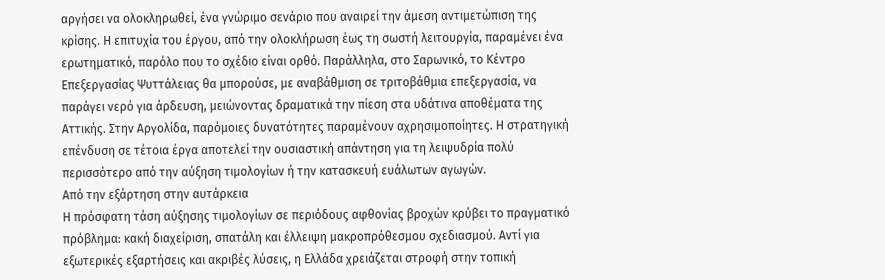αργήσει να ολοκληρωθεί, ένα γνώριμο σενάριο που αναιρεί την άμεση αντιμετώπιση της κρίσης. Η επιτυχία του έργου, από την ολοκλήρωση έως τη σωστή λειτουργία, παραμένει ένα ερωτηματικό, παρόλο που το σχέδιο είναι ορθό. Παράλληλα, στο Σαρωνικό, το Κέντρο Επεξεργασίας Ψυττάλειας θα μπορούσε, με αναβάθμιση σε τριτοβάθμια επεξεργασία, να παράγει νερό για άρδευση, μειώνοντας δραματικά την πίεση στα υδάτινα αποθέματα της Αττικής. Στην Αργολίδα, παρόμοιες δυνατότητες παραμένουν αχρησιμοποίητες. Η στρατηγική επένδυση σε τέτοια έργα αποτελεί την ουσιαστική απάντηση για τη λειψυδρία πολύ περισσότερο από την αύξηση τιμολογίων ή την κατασκευή ευάλωτων αγωγών.
Από την εξάρτηση στην αυτάρκεια
Η πρόσφατη τάση αύξησης τιμολογίων σε περιόδους αφθονίας βροχών κρύβει το πραγματικό πρόβλημα: κακή διαχείριση, σπατάλη και έλλειψη μακροπρόθεσμου σχεδιασμού. Αντί για εξωτερικές εξαρτήσεις και ακριβές λύσεις, η Ελλάδα χρειάζεται στροφή στην τοπική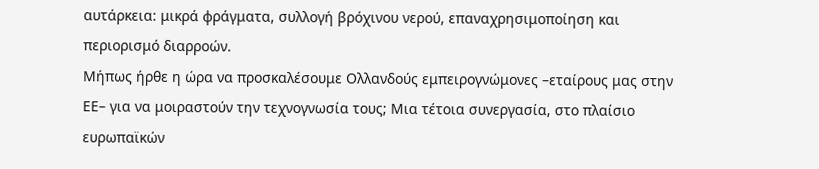αυτάρκεια: μικρά φράγματα, συλλογή βρόχινου νερού, επαναχρησιμοποίηση και περιορισμό διαρροών.
Μήπως ήρθε η ώρα να προσκαλέσουμε Ολλανδούς εμπειρογνώμονες –εταίρους μας στην ΕΕ– για να μοιραστούν την τεχνογνωσία τους; Μια τέτοια συνεργασία, στο πλαίσιο ευρωπαϊκών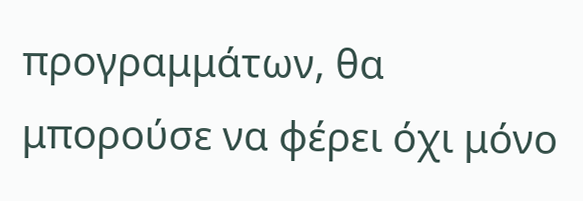προγραμμάτων, θα μπορούσε να φέρει όχι μόνο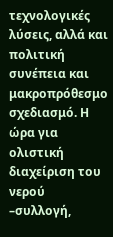τεχνολογικές λύσεις, αλλά και πολιτική συνέπεια και μακροπρόθεσμο σχεδιασμό. Η ώρα για ολιστική διαχείριση του νερού –συλλογή,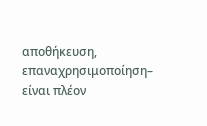αποθήκευση, επαναχρησιμοποίηση– είναι πλέον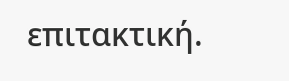επιτακτική.